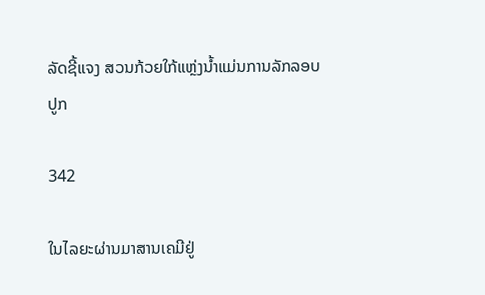ລັດຊີ້ແຈງ ສວນກ້ວຍໃກ້ແຫຼ່ງນໍ້າແມ່ນການລັກລອບປູກ

342

ໃນໄລຍະຜ່ານມາສານເຄມີຢູ່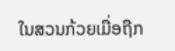ໃນສວນກ້ວຍເມື່ອຖືກ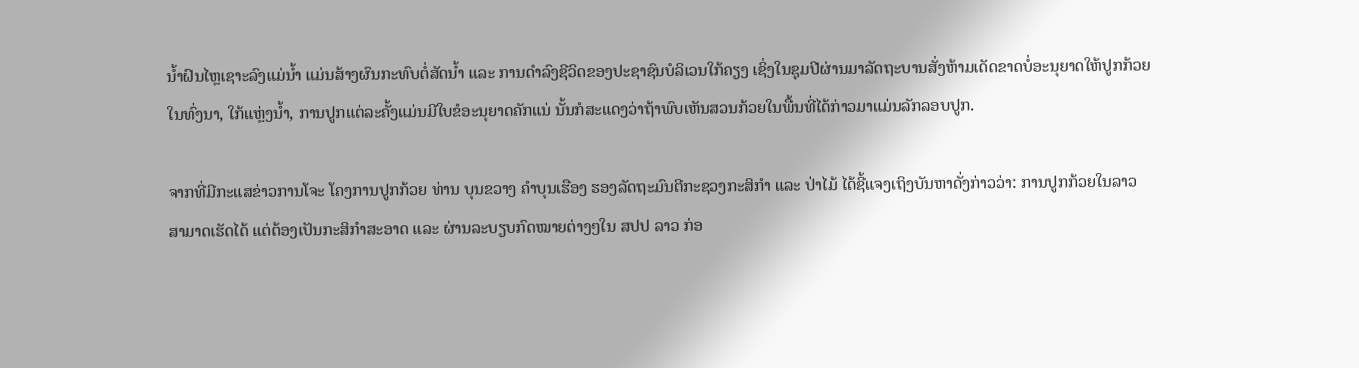ນໍ້າຝົນໄຫຼເຊາະລົງແມ່ນໍ້າ ແມ່ນສ້າງຜົນກະທົບຕໍ່ສັດນໍ້າ ແລະ ການດໍາລົງຊີວິດຂອງປະຊາຊົນບໍລິເວນໃກ້ຄຽງ ເຊິ່ງໃນຊຸມປີຜ່ານມາລັດຖະບານສັ່ງຫ້າມເດັດຂາດບໍ່ອະນຸຍາດໃຫ້ປູກກ້ວຍໃນທົ່ງນາ, ໃກ້ແຫຼ່ງນໍ້າ, ການປູກແຕ່ລະຄັ້ງແມ່ນມີໃບຂໍອະນຸຍາດຄັກແນ່ ນັ້ນກໍສະແດງວ່າຖ້າພົບເຫັນສວນກ້ວຍໃນພື້ນທີ່ໄດ້ກ່າວມາແມ່ນລັກລອບປູກ.

ຈາກທີ່ມີກະແສຂ່າວການໂຈະ ໂຄງການປູກກ້ວຍ ທ່ານ ບຸນຂວາງ ຄໍາບຸນເຮືອງ ຮອງລັດຖະມົນຕີກະຊວງກະສິກໍາ ແລະ ປ່າໄມ້ ໄດ້ຊີ້ແຈງເຖິງບັນຫາດັ່ງກ່າວວ່າ: ການປູກກ້ວຍໃນລາວສາມາດເຮັດໄດ້ ແຕ່ຕ້ອງເປັນກະສິກໍາສະອາດ ແລະ ຜ່ານລະບຽບກົດໝາຍຕ່າງໆໃນ ສປປ ລາວ ກ່ອ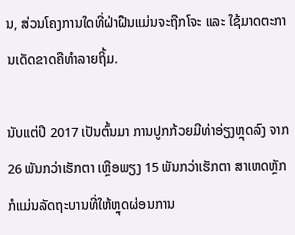ນ, ສ່ວນໂຄງການໃດທີ່ຝ່າຝືນແມ່ນຈະຖືກໂຈະ ແລະ ໃຊ້ມາດຕະການເດັດຂາດຄືທໍາລາຍຖິ້ມ.

ນັບແຕ່ປີ 2017 ເປັນຕົ້ນມາ ການປູກກ້ວຍມີທ່າອ່ຽງຫຼຸດລົງ ຈາກ 26 ພັນກວ່າເຮັກຕາ ເຫຼືອພຽງ 15 ພັນກວ່າເຮັກຕາ ສາເຫດຫຼັກກໍແມ່ນລັດຖະບານທີ່ໃຫ້ຫຼຸດຜ່ອນການ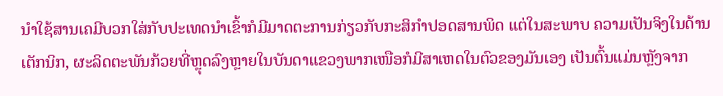ນໍາໃຊ້ສານເຄມີບວກໃສ່ກັບປະເທດນໍາເຂົ້າກໍມີມາດຕະການກ່ຽວກັບກະສິກໍາປອດສານພິດ ແຕ່ໃນສະພາບ ຄວາມເປັນຈິງໃນດ້ານເຕັກນິກ, ຜະລິດຕະພັນກ້ວຍທີ່ຫຼຸດລົງຫຼາຍໃນບັນດາແຂວງພາກເໜືອກໍມີສາເຫດໃນຕົວຂອງມັນເອງ ເປັນຕົ້ນແມ່ນຫຼັງຈາກ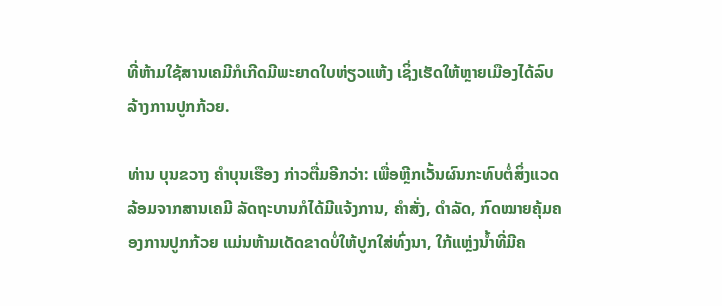ທີ່ຫ້າມໃຊ້ສານເຄມີກໍເກີດມີພະຍາດໃບຫ່ຽວແຫ້ງ ເຊິ່ງເຮັດໃຫ້ຫຼາຍເມືອງໄດ້ລົບລ້າງການປູກກ້ວຍ.

ທ່ານ ບຸນຂວາງ ຄໍາບຸນເຮືອງ ກ່າວຕື່ມອີກວ່າ: ເພື່ອຫຼີກເວັ້ນຜົນກະທົບຕໍ່ສິ່ງແວດລ້ອມຈາກສານເຄມີ ລັດຖະບານກໍໄດ້ມີແຈ້ງການ, ຄໍາສັ່ງ, ດໍາລັດ, ກົດໝາຍຄຸ້ມຄອງການປູກກ້ວຍ ແມ່ນຫ້າມເດັດຂາດບໍ່ໃຫ້ປູກໃສ່ທົ່ງນາ, ໃກ້ແຫຼ່ງນໍ້າທີ່ມີຄ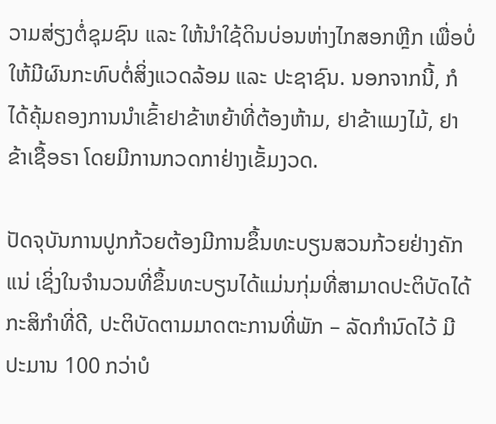ວາມສ່ຽງຕໍ່ຊຸມຊົນ ແລະ ໃຫ້ນໍາໃຊ້ດິນບ່ອນຫ່າງໄກສອກຫຼີກ ເພື່ອບໍ່ໃຫ້ມີຜົນກະທົບຕໍ່ສິ່ງແວດລ້ອມ ແລະ ປະຊາຊົນ. ນອກຈາກນີ້, ກໍໄດ້ຄຸ້ມຄອງການນໍາເຂົ້າຢາຂ້າຫຍ້າທີ່ຕ້ອງຫ້າມ, ຢາຂ້າແມງໄມ້, ຢາຂ້າເຊື້ອຣາ ໂດຍມີການກວດກາຢ່າງເຂັ້ມງວດ.

ປັດຈຸບັນການປູກກ້ວຍຕ້ອງມີການຂຶ້ນທະບຽນສວນກ້ວຍຢ່າງຄັກແນ່ ເຊິ່ງໃນຈໍານວນທີ່ຂຶ້ນທະບຽນໄດ້ແມ່ນກຸ່ມທີ່ສາມາດປະຕິບັດໄດ້ກະສິກໍາທີ່ດີ, ປະຕິບັດຕາມມາດຕະການທີ່ພັກ – ລັດກໍານົດໄວ້ ມີປະມານ 100 ກວ່າບໍ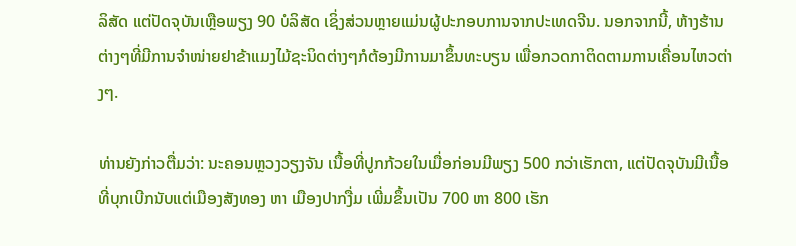ລິສັດ ແຕ່ປັດຈຸບັນເຫຼືອພຽງ 90 ບໍລິສັດ ເຊິ່ງສ່ວນຫຼາຍແມ່ນຜູ້ປະກອບການຈາກປະເທດຈີນ. ນອກຈາກນີ້, ຫ້າງຮ້ານຕ່າງໆທີ່ມີການຈໍາໜ່າຍຢາຂ້າແມງໄມ້ຊະນິດຕ່າງໆກໍຕ້ອງມີການມາຂຶ້ນທະບຽນ ເພື່ອກວດກາຕິດຕາມການເຄື່ອນໄຫວຕ່າງໆ.

ທ່ານຍັງກ່າວຕື່ມວ່າ: ນະຄອນຫຼວງວຽງຈັນ ເນື້ອທີ່ປູກກ້ວຍໃນເມື່ອກ່ອນມີພຽງ 500 ກວ່າເຮັກຕາ, ແຕ່ປັດຈຸບັນມີເນື້ອທີ່ບຸກເບີກນັບແຕ່ເມືອງສັງທອງ ຫາ ເມືອງປາກງື່ມ ເພີ່ມຂຶ້ນເປັນ 700 ຫາ 800 ເຮັກ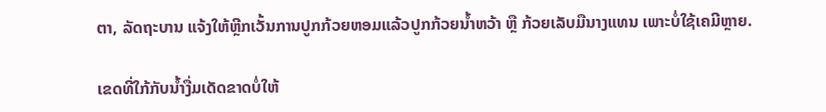ຕາ, ລັດຖະບານ ແຈ້ງໃຫ້ຫຼີກເວັ້ນການປູກກ້ວຍຫອມແລ້ວປູກກ້ວຍນໍ້າຫວ້າ ຫຼື ກ້ວຍເລັບມືນາງແທນ ເພາະບໍ່ໃຊ້ເຄມີຫຼາຍ.

ເຂດທີ່ໃກ້ກັບນໍ້າງື່ມເດັດຂາດບໍ່ໃຫ້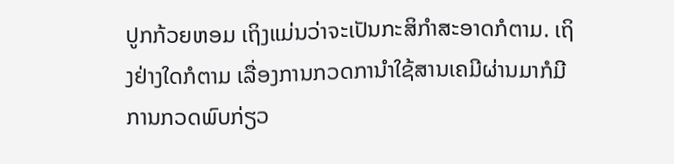ປູກກ້ວຍຫອມ ເຖິງແມ່ນວ່າຈະເປັນກະສິກໍາສະອາດກໍຕາມ. ເຖິງຢ່າງໃດກໍຕາມ ເລື່ອງການກວດການໍາໃຊ້ສານເຄມີຜ່ານມາກໍມີການກວດພົບກ່ຽວ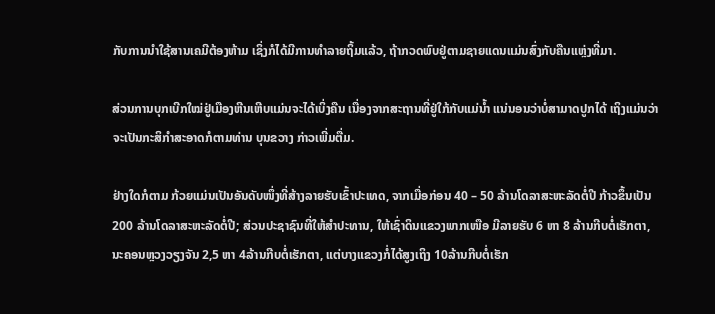ກັບການນໍາໃຊ້ສານເຄມີຕ້ອງຫ້າມ ເຊິ່ງກໍໄດ້ມີການທໍາລາຍຖິ້ມແລ້ວ, ຖ້າກວດພົບຢູ່ຕາມຊາຍແດນແມ່ນສົ່ງກັບຄືນແຫຼ່ງທີ່ມາ.

ສ່ວນການບຸກເບີກໃໝ່ຢູ່ເມືອງຫີນເຫີບແມ່ນຈະໄດ້ເບິ່ງຄືນ ເນື່ອງຈາກສະຖານທີ່ຢູ່ໃກ້ກັບແມ່ນໍ້າ ແນ່ນອນວ່າບໍ່ສາມາດປູກໄດ້ ເຖິງແມ່ນວ່າຈະເປັນກະສິກໍາສະອາດກໍຕາມທ່ານ ບຸນຂວາງ ກ່າວເພີ່ມຕື່ມ.

ຢ່າງໃດກໍຕາມ ກ້ວຍແມ່ນເປັນອັນດັບໜຶ່ງທີ່ສ້າງລາຍຮັບເຂົ້າປະເທດ, ຈາກເມື່ອກ່ອນ 40 – 50 ລ້ານໂດລາສະຫະລັດຕໍ່ປີ ກ້າວຂຶ້ນເປັນ 200 ລ້ານໂດລາສະຫະລັດຕໍ່ປີ; ສ່ວນປະຊາຊົນທີ່ໃຫ້ສໍາປະທານ, ໃຫ້ເຊົ່າດິນແຂວງພາກເໜືອ ມີລາຍຮັບ 6 ຫາ 8 ລ້ານກີບຕໍ່ເຮັກຕາ, ນະຄອນຫຼວງວຽງຈັນ 2,5 ຫາ 4ລ້ານກີບຕໍ່ເຮັກຕາ, ແຕ່ບາງແຂວງກໍ່ໄດ້ສູງເຖິງ 10ລ້ານກີບຕໍ່ເຮັກ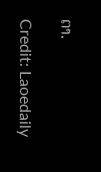ຕາ.

Credit: Laoedaily